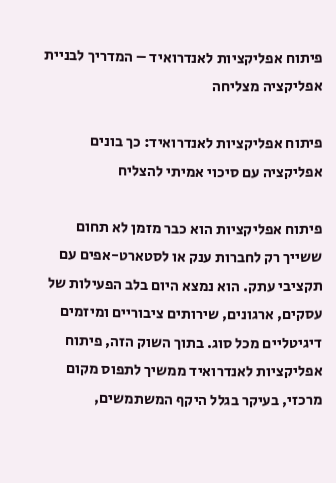פיתוח אפליקציות לאנדרואיד – המדריך לבניית אפליקציה מצליחה

פיתוח אפליקציות לאנדרואיד: כך בונים אפליקציה עם סיכוי אמיתי להצליח

פיתוח אפליקציות הוא כבר מזמן לא תחום ששייך רק לחברות ענק או לסטארט-אפים עם תקציבי עתק. הוא נמצא היום בלב הפעילות של עסקים, ארגונים, שירותים ציבוריים ומיזמים דיגיטליים מכל סוג. בתוך השוק הזה, פיתוח אפליקציות לאנדרואיד ממשיך לתפוס מקום מרכזי, בעיקר בגלל היקף המשתמשים,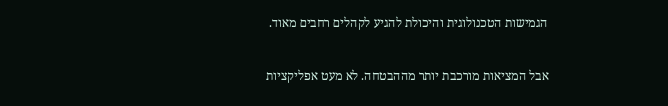הגמישות הטכנולוגית והיכולת להגיע לקהלים רחבים מאוד.

אבל המציאות מורכבת יותר מההבטחה. לא מעט אפליקציות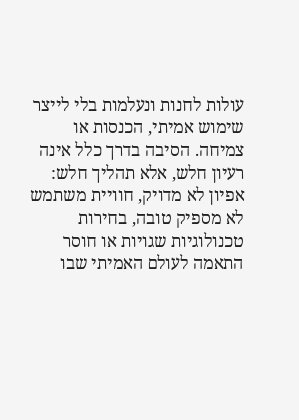עולות לחנות ונעלמות בלי לייצר שימוש אמיתי, הכנסות או צמיחה. הסיבה בדרך כלל אינה רעיון חלש, אלא תהליך חלש: אפיון לא מדויק, חוויית משתמש לא מספיק טובה, בחירות טכנולוגיות שגויות או חוסר התאמה לעולם האמיתי שבו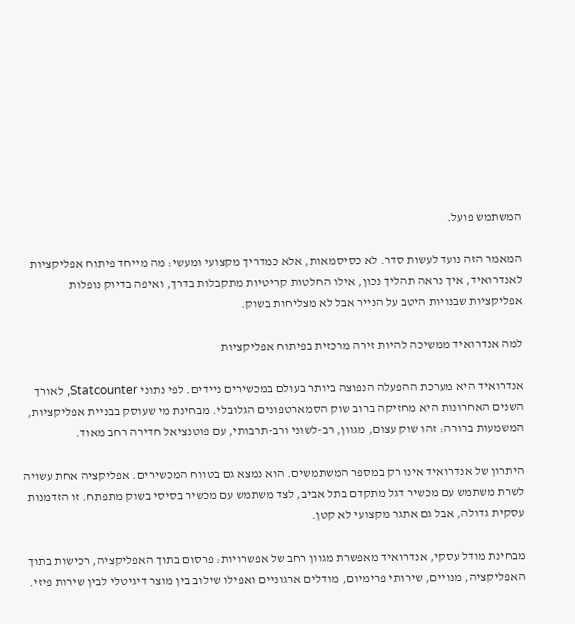המשתמש פועל.

המאמר הזה נועד לעשות סדר. לא כסיסמאות, אלא כמדריך מקצועי ומעשי: מה מייחד פיתוח אפליקציות לאנדרואיד, איך נראה תהליך נכון, אילו החלטות קריטיות מתקבלות בדרך, ואיפה בדיוק נופלות אפליקציות שבנויות היטב על הנייר אבל לא מצליחות בשוק.

למה אנדרואיד ממשיכה להיות זירה מרכזית בפיתוח אפליקציות

אנדרואיד היא מערכת ההפעלה הנפוצה ביותר בעולם במכשירים ניידים. לפי נתוני Statcounter, לאורך השנים האחרונות היא מחזיקה ברוב שוק הסמארטפונים הגלובלי. מבחינת מי שעוסק בבניית אפליקציות, המשמעות ברורה: זהו שוק עצום, מגוון, רב-לשוני ורב-תרבותי, עם פוטנציאל חדירה רחב מאוד.

היתרון של אנדרואיד אינו רק במספר המשתמשים. הוא נמצא גם בטווח המכשירים. אפליקציה אחת עשויה לשרת משתמש עם מכשיר דגל מתקדם בתל אביב, לצד משתמש עם מכשיר בסיסי בשוק מתפתח. זו הזדמנות עסקית גדולה, אבל גם אתגר מקצועי לא קטן.

מבחינת מודל עסקי, אנדרואיד מאפשרת מגוון רחב של אפשרויות: פרסום בתוך האפליקציה, רכישות בתוך האפליקציה, מנויים, שירותי פרימיום, מודלים ארגוניים ואפילו שילוב בין מוצר דיגיטלי לבין שירות פיזי.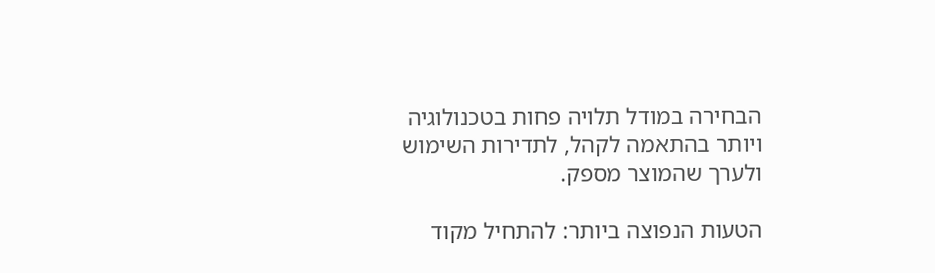הבחירה במודל תלויה פחות בטכנולוגיה ויותר בהתאמה לקהל, לתדירות השימוש ולערך שהמוצר מספק.

הטעות הנפוצה ביותר: להתחיל מקוד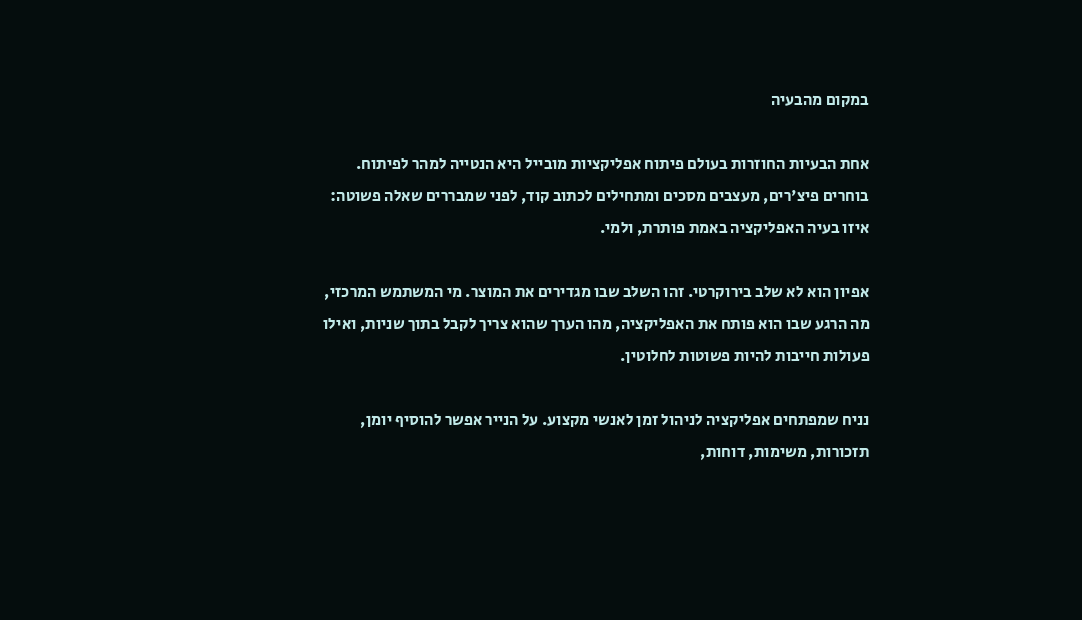במקום מהבעיה

אחת הבעיות החוזרות בעולם פיתוח אפליקציות מובייל היא הנטייה למהר לפיתוח. בוחרים פיצ'רים, מעצבים מסכים ומתחילים לכתוב קוד, לפני שמבררים שאלה פשוטה: איזו בעיה האפליקציה באמת פותרת, ולמי.

אפיון הוא לא שלב בירוקרטי. זהו השלב שבו מגדירים את המוצר. מי המשתמש המרכזי, מה הרגע שבו הוא פותח את האפליקציה, מהו הערך שהוא צריך לקבל בתוך שניות, ואילו פעולות חייבות להיות פשוטות לחלוטין.

נניח שמפתחים אפליקציה לניהול זמן לאנשי מקצוע. על הנייר אפשר להוסיף יומן, תזכורות, משימות, דוחות,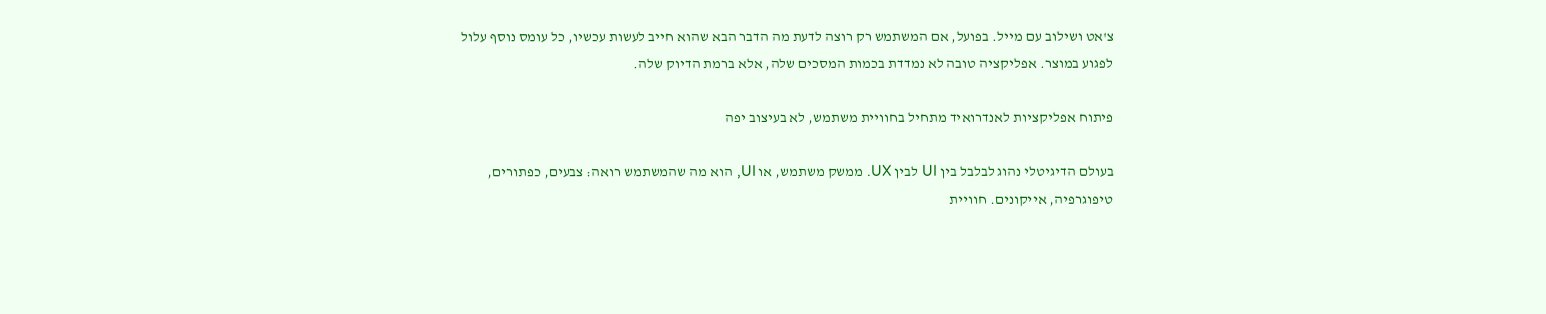צ'אט ושילוב עם מייל. בפועל, אם המשתמש רק רוצה לדעת מה הדבר הבא שהוא חייב לעשות עכשיו, כל עומס נוסף עלול לפגוע במוצר. אפליקציה טובה לא נמדדת בכמות המסכים שלה, אלא ברמת הדיוק שלה.

פיתוח אפליקציות לאנדרואיד מתחיל בחוויית משתמש, לא בעיצוב יפה

בעולם הדיגיטלי נהוג לבלבל בין UI לבין UX. ממשק משתמש, או UI, הוא מה שהמשתמש רואה: צבעים, כפתורים, טיפוגרפיה, אייקונים. חוויית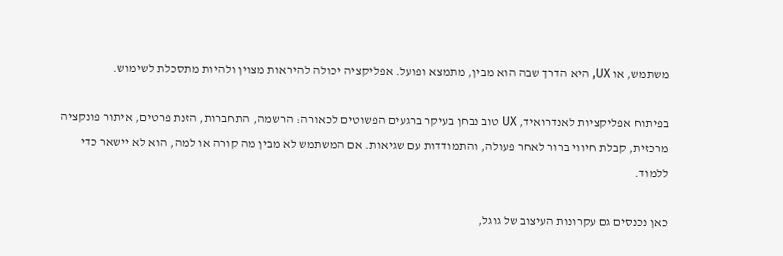משתמש, או UX, היא הדרך שבה הוא מבין, מתמצא ופועל. אפליקציה יכולה להיראות מצוין ולהיות מתסכלת לשימוש.

בפיתוח אפליקציות לאנדרואיד, UX טוב נבחן בעיקר ברגעים הפשוטים לכאורה: הרשמה, התחברות, הזנת פרטים, איתור פונקציה מרכזית, קבלת חיווי ברור לאחר פעולה, והתמודדות עם שגיאות. אם המשתמש לא מבין מה קורה או למה, הוא לא יישאר כדי ללמוד.

כאן נכנסים גם עקרונות העיצוב של גוגל,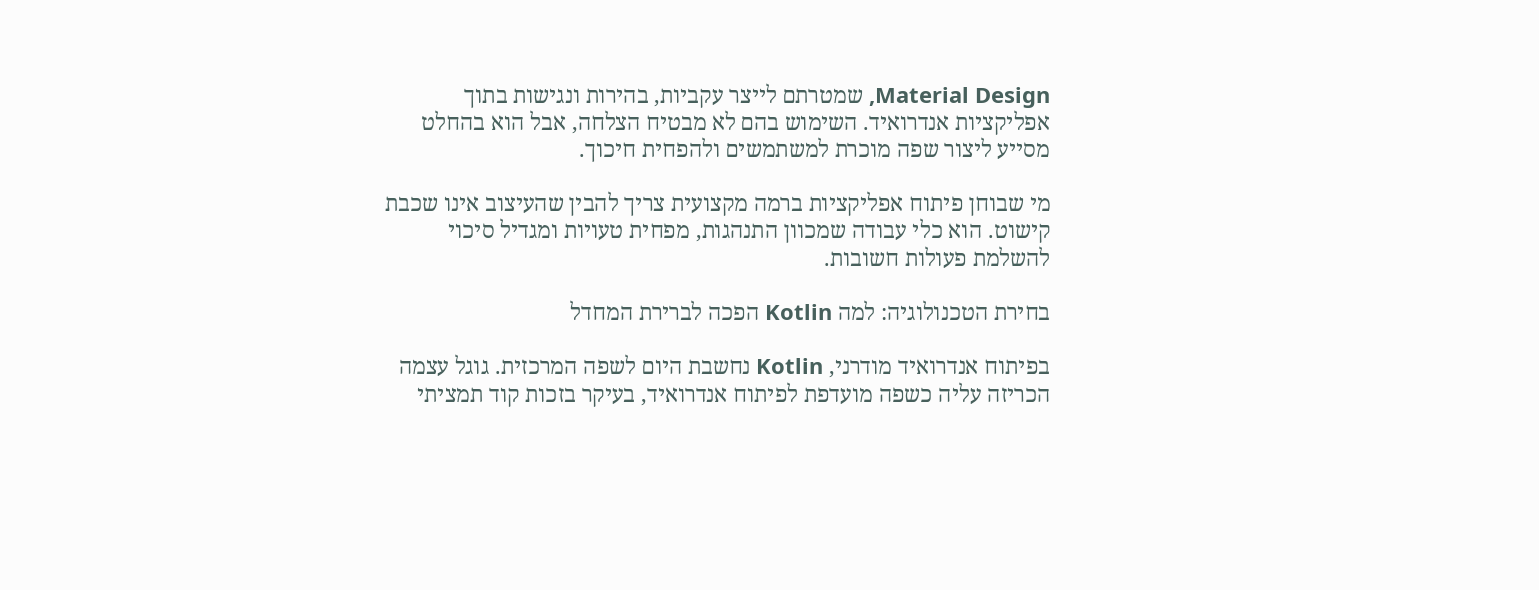Material Design, שמטרתם לייצר עקביות, בהירות ונגישות בתוך אפליקציות אנדרואיד. השימוש בהם לא מבטיח הצלחה, אבל הוא בהחלט מסייע ליצור שפה מוכרת למשתמשים ולהפחית חיכוך.

מי שבוחן פיתוח אפליקציות ברמה מקצועית צריך להבין שהעיצוב אינו שכבת קישוט. הוא כלי עבודה שמכוון התנהגות, מפחית טעויות ומגדיל סיכוי להשלמת פעולות חשובות.

בחירת הטכנולוגיה: למה Kotlin הפכה לברירת המחדל

בפיתוח אנדרואיד מודרני, Kotlin נחשבת היום לשפה המרכזית. גוגל עצמה הכריזה עליה כשפה מועדפת לפיתוח אנדרואיד, בעיקר בזכות קוד תמציתי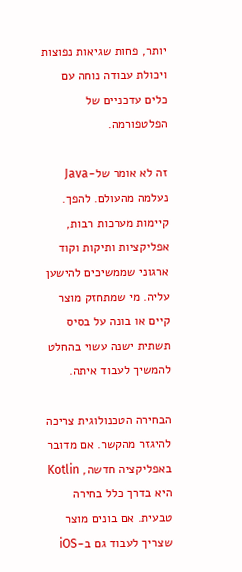יותר, פחות שגיאות נפוצות ויכולת עבודה נוחה עם כלים עדכניים של הפלטפורמה.

זה לא אומר של-Java נעלמה מהעולם. להפך. קיימות מערכות רבות, אפליקציות ותיקות וקוד ארגוני שממשיכים להישען עליה. מי שמתחזק מוצר קיים או בונה על בסיס תשתית ישנה עשוי בהחלט להמשיך לעבוד איתה.

הבחירה הטכנולוגית צריכה להיגזר מהקשר. אם מדובר באפליקציה חדשה, Kotlin היא בדרך כלל בחירה טבעית. אם בונים מוצר שצריך לעבוד גם ב-iOS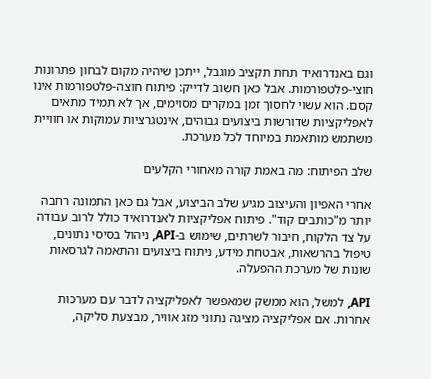וגם באנדרואיד תחת תקציב מוגבל, ייתכן שיהיה מקום לבחון פתרונות חוצי-פלטפורמות. אבל כאן חשוב לדייק: פיתוח חוצה-פלטפורמות אינו קסם. הוא עשוי לחסוך זמן במקרים מסוימים, אך לא תמיד מתאים לאפליקציות שדורשות ביצועים גבוהים, אינטגרציות עמוקות או חוויית משתמש מותאמת במיוחד לכל מערכת.

שלב הפיתוח: מה באמת קורה מאחורי הקלעים

אחרי האפיון והעיצוב מגיע שלב הביצוע, אבל גם כאן התמונה רחבה יותר מ"כותבים קוד". פיתוח אפליקציות לאנדרואיד כולל לרוב עבודה על צד הלקוח, חיבור לשרתים, שימוש ב-API, ניהול בסיסי נתונים, טיפול בהרשאות, אבטחת מידע, ניתוח ביצועים והתאמה לגרסאות שונות של מערכת ההפעלה.

API, למשל, הוא ממשק שמאפשר לאפליקציה לדבר עם מערכות אחרות. אם אפליקציה מציגה נתוני מזג אוויר, מבצעת סליקה,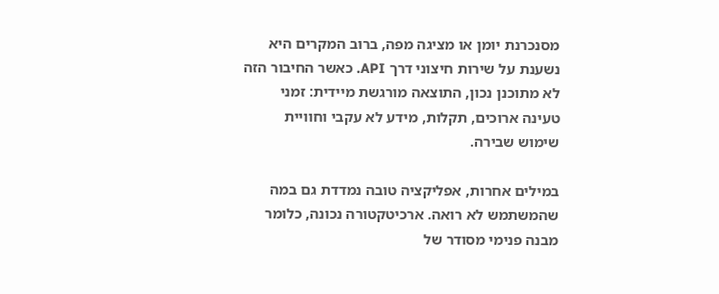מסנכרנת יומן או מציגה מפה, ברוב המקרים היא נשענת על שירות חיצוני דרך API. כאשר החיבור הזה לא מתוכנן נכון, התוצאה מורגשת מיידית: זמני טעינה ארוכים, תקלות, מידע לא עקבי וחוויית שימוש שבירה.

במילים אחרות, אפליקציה טובה נמדדת גם במה שהמשתמש לא רואה. ארכיטקטורה נכונה, כלומר מבנה פנימי מסודר של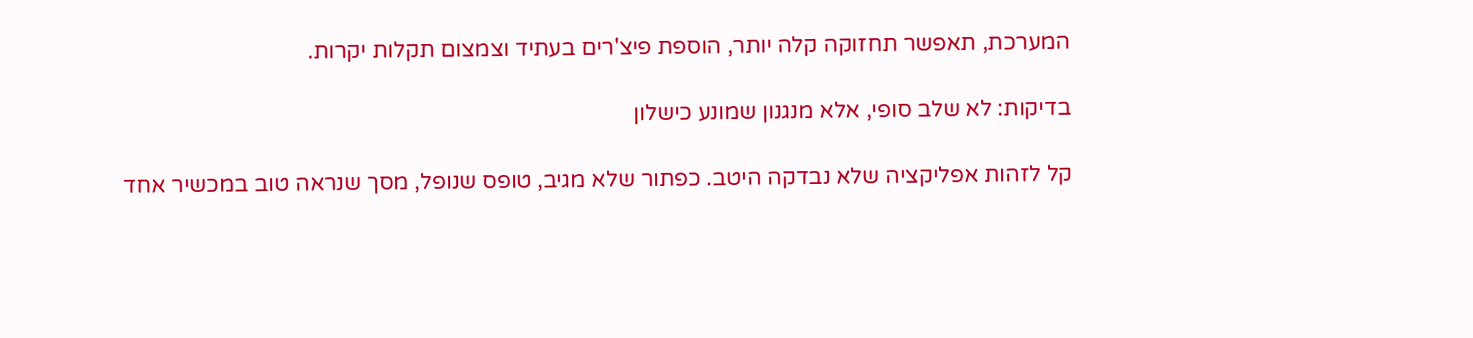המערכת, תאפשר תחזוקה קלה יותר, הוספת פיצ'רים בעתיד וצמצום תקלות יקרות.

בדיקות: לא שלב סופי, אלא מנגנון שמונע כישלון

קל לזהות אפליקציה שלא נבדקה היטב. כפתור שלא מגיב, טופס שנופל, מסך שנראה טוב במכשיר אחד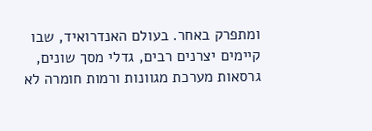ומתפרק באחר. בעולם האנדרואיד, שבו קיימים יצרנים רבים, גדלי מסך שונים, גרסאות מערכת מגוונות ורמות חומרה לא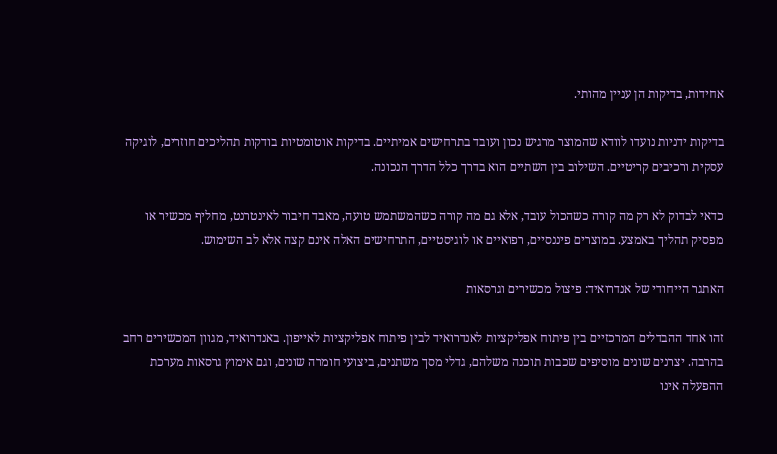אחידות, בדיקות הן עניין מהותי.

בדיקות ידניות נועדו לוודא שהמוצר מרגיש נכון ועובד בתרחישים אמיתיים. בדיקות אוטומטיות בודקות תהליכים חוזרים, לוגיקה עסקית ורכיבים קריטיים. השילוב בין השתיים הוא בדרך כלל הדרך הנכונה.

כדאי לבדוק לא רק מה קורה כשהכול עובד, אלא גם מה קורה כשהמשתמש טועה, מאבד חיבור לאינטרנט, מחליף מכשיר או מפסיק תהליך באמצע. במוצרים פיננסיים, רפואיים או לוגיסטיים, התרחישים האלה אינם קצה אלא לב השימוש.

האתגר הייחודי של אנדרואיד: פיצול מכשירים וגרסאות

זהו אחד ההבדלים המרכזיים בין פיתוח אפליקציות לאנדרואיד לבין פיתוח אפליקציות לאייפון. באנדרואיד, מגוון המכשירים רחב בהרבה. יצרנים שונים מוסיפים שכבות תוכנה משלהם, גדלי מסך משתנים, ביצועי חומרה שונים, וגם אימוץ גרסאות מערכת ההפעלה אינו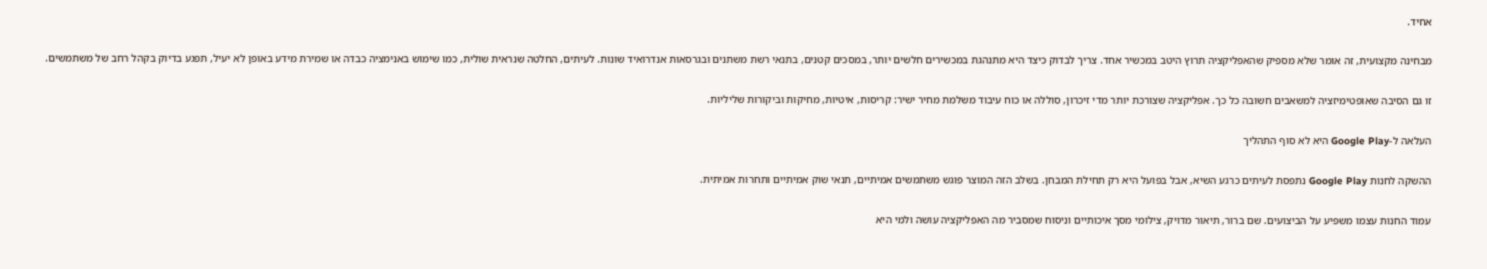אחיד.

מבחינה מקצועית, זה אומר שלא מספיק שהאפליקציה תרוץ היטב במכשיר אחד. צריך לבדוק כיצד היא מתנהגת במכשירים חלשים יותר, במסכים קטנים, בתנאי רשת משתנים ובגרסאות אנדרואיד שונות. לעיתים, החלטה שנראית שולית, כמו שימוש באנימציה כבדה או שמירת מידע באופן לא יעיל, תפגע בדיוק בקהל רחב של משתמשים.

זו גם הסיבה שאופטימיזציה למשאבים חשובה כל כך. אפליקציה שצורכת יותר מדי זיכרון, סוללה או כוח עיבוד משלמת מחיר ישיר: קריסות, איטיות, מחיקות וביקורות שליליות.

העלאה ל-Google Play היא לא סוף התהליך

ההשקה לחנות Google Play נתפסת לעיתים כרגע השיא, אבל בפועל היא רק תחילת המבחן. בשלב הזה המוצר פוגש משתמשים אמיתיים, תנאי שוק אמיתיים ותחרות אמיתית.

עמוד החנות עצמו משפיע על הביצועים. שם ברור, תיאור מדויק, צילומי מסך איכותיים וניסוח שמסביר מה האפליקציה עושה ולמי היא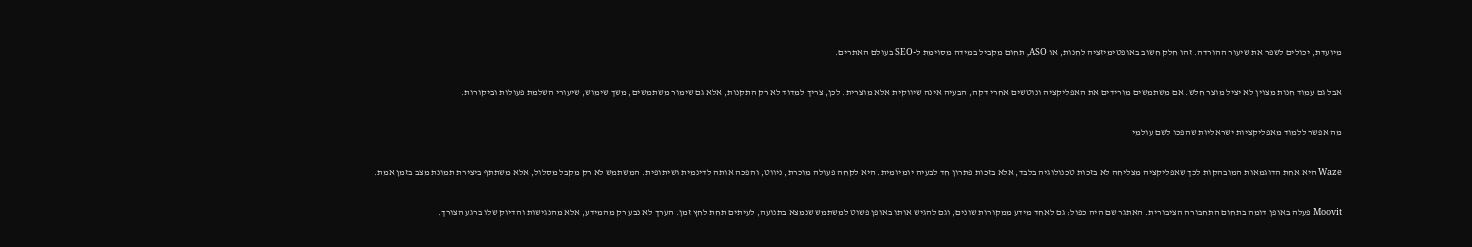מיועדת, יכולים לשפר את שיעור ההורדה. זהו חלק חשוב באופטימיזציה לחנות, או ASO, תחום מקביל במידה מסוימת ל-SEO בעולם האתרים.

אבל גם עמוד חנות מצוין לא יציל מוצר חלש. אם משתמשים מורידים את האפליקציה ונוטשים אחרי דקה, הבעיה אינה שיווקית אלא מוצרית. לכן, צריך למדוד לא רק התקנות, אלא גם שימור משתמשים, משך שימוש, שיעורי השלמת פעולות וביקורות.

מה אפשר ללמוד מאפליקציות ישראליות שהפכו לשם עולמי

Waze היא אחת הדוגמאות המובהקות לכך שאפליקציה מצליחה לא בזכות טכנולוגיה בלבד, אלא בזכות פתרון חד לבעיה יומיומית. היא לקחה פעולה מוכרת, ניווט, והפכה אותה לדינמית ושיתופית. המשתמש לא רק מקבל מסלול, אלא משתתף ביצירת תמונת מצב בזמן אמת.

Moovit פעלה באופן דומה בתחום התחבורה הציבורית. האתגר שם היה כפול: גם לאחד מידע ממקורות שונים, וגם להגיש אותו באופן פשוט למשתמש שנמצא בתנועה, לעיתים תחת לחץ זמן. הערך לא נבע רק מהמידע, אלא מהנגישות והדיוק שלו ברגע הצורך.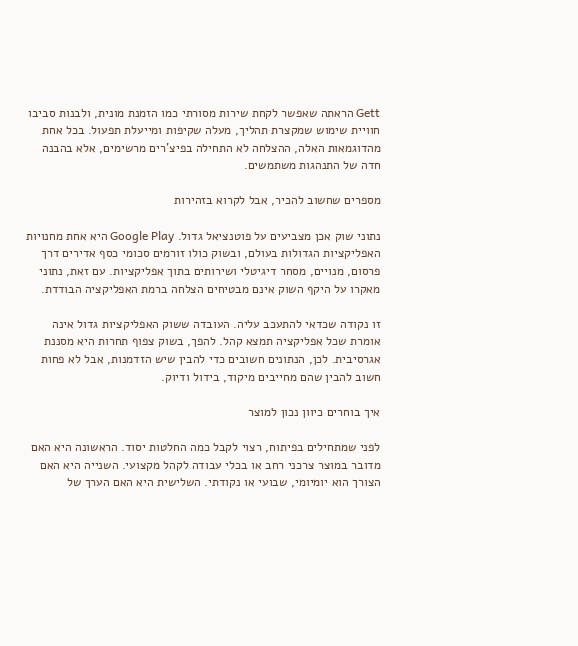Gett הראתה שאפשר לקחת שירות מסורתי כמו הזמנת מונית, ולבנות סביבו חוויית שימוש שמקצרת תהליך, מעלה שקיפות ומייעלת תפעול. בכל אחת מהדוגמאות האלה, ההצלחה לא התחילה בפיצ'רים מרשימים, אלא בהבנה חדה של התנהגות משתמשים.

מספרים שחשוב להכיר, אבל לקרוא בזהירות

נתוני שוק אכן מצביעים על פוטנציאל גדול. Google Play היא אחת מחנויות האפליקציות הגדולות בעולם, ובשוק כולו זורמים סכומי כסף אדירים דרך פרסום, מנויים, מסחר דיגיטלי ושירותים בתוך אפליקציות. עם זאת, נתוני מאקרו על היקף השוק אינם מבטיחים הצלחה ברמת האפליקציה הבודדת.

זו נקודה שכדאי להתעכב עליה. העובדה ששוק האפליקציות גדול אינה אומרת שכל אפליקציה תמצא קהל. להפך, בשוק צפוף תחרות היא מסננת אגרסיבית. לכן, הנתונים חשובים כדי להבין שיש הזדמנות, אבל לא פחות חשוב להבין שהם מחייבים מיקוד, בידול ודיוק.

איך בוחרים כיוון נכון למוצר

לפני שמתחילים בפיתוח, רצוי לקבל כמה החלטות יסוד. הראשונה היא האם מדובר במוצר צרכני רחב או בכלי עבודה לקהל מקצועי. השנייה היא האם הצורך הוא יומיומי, שבועי או נקודתי. השלישית היא האם הערך של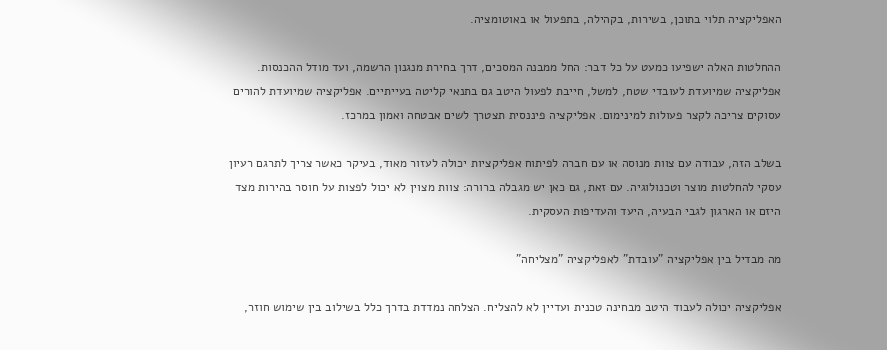האפליקציה תלוי בתוכן, בשירות, בקהילה, בתפעול או באוטומציה.

ההחלטות האלה ישפיעו כמעט על כל דבר: החל ממבנה המסכים, דרך בחירת מנגנון הרשמה, ועד מודל ההכנסות. אפליקציה שמיועדת לעובדי שטח, למשל, חייבת לפעול היטב גם בתנאי קליטה בעייתיים. אפליקציה שמיועדת להורים עסוקים צריכה לקצר פעולות למינימום. אפליקציה פיננסית תצטרך לשים אבטחה ואמון במרכז.

בשלב הזה, עבודה עם צוות מנוסה או עם חברה לפיתוח אפליקציות יכולה לעזור מאוד, בעיקר כאשר צריך לתרגם רעיון עסקי להחלטות מוצר וטכנולוגיה. עם זאת, גם כאן יש מגבלה ברורה: צוות מצוין לא יכול לפצות על חוסר בהירות מצד היזם או הארגון לגבי הבעיה, היעד והעדיפות העסקית.

מה מבדיל בין אפליקציה "עובדת" לאפליקציה "מצליחה"

אפליקציה יכולה לעבוד היטב מבחינה טכנית ועדיין לא להצליח. הצלחה נמדדת בדרך כלל בשילוב בין שימוש חוזר,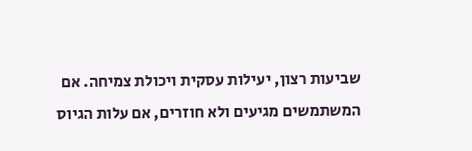שביעות רצון, יעילות עסקית ויכולת צמיחה. אם המשתמשים מגיעים ולא חוזרים, אם עלות הגיוס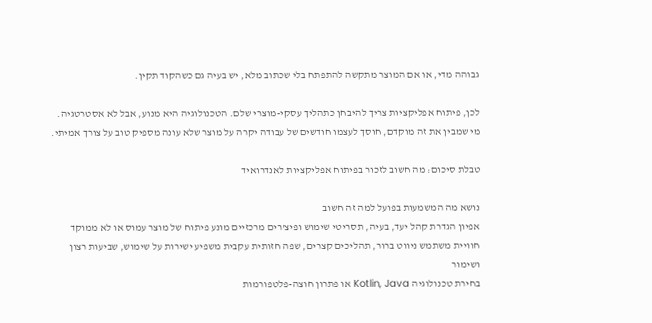גבוהה מדי, או אם המוצר מתקשה להתפתח בלי שכתוב מלא, יש בעיה גם כשהקוד תקין.

לכן, פיתוח אפליקציות צריך להיבחן כתהליך עסקי-מוצרי שלם. הטכנולוגיה היא מנוע, אבל לא אסטרטגיה. מי שמבין את זה מוקדם, חוסך לעצמו חודשים של עבודה יקרה על מוצר שלא עונה מספיק טוב על צורך אמיתי.

טבלת סיכום: מה חשוב לזכור בפיתוח אפליקציות לאנדרואיד

נושא מה המשמעות בפועל למה זה חשוב
אפיון הגדרת קהל יעד, בעיה, תסריטי שימוש ופיצ'רים מרכזיים מונע פיתוח של מוצר עמוס או לא ממוקד
חוויית משתמש ניווט ברור, תהליכים קצרים, שפה חזותית עקבית משפיע ישירות על שימוש, שביעות רצון ושימור
בחירת טכנולוגיה Kotlin, Java או פתרון חוצה-פלטפורמות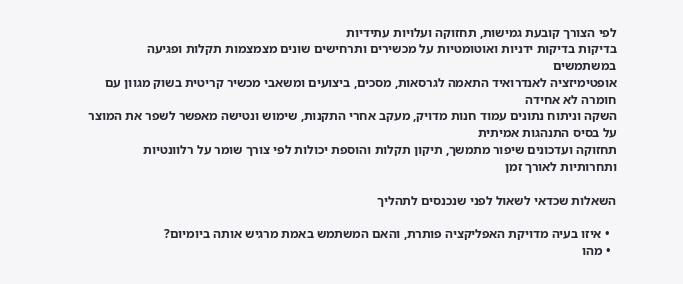לפי הצורך קובעת גמישות, תחזוקה ועלויות עתידיות
בדיקות בדיקות ידניות ואוטומטיות על מכשירים ותרחישים שונים מצמצמות תקלות ופגיעה במשתמשים
אופטימיזציה לאנדרואיד התאמה לגרסאות, מסכים, ביצועים ומשאבי מכשיר קריטית בשוק מגוון עם חומרה לא אחידה
השקה וניתוח נתונים עמוד חנות מדויק, מעקב אחרי התקנות, שימוש ונטישה מאפשר לשפר את המוצר על בסיס התנהגות אמיתית
תחזוקה ועדכונים שיפור מתמשך, תיקון תקלות והוספת יכולות לפי צורך שומר על רלוונטיות ותחרותיות לאורך זמן

השאלות שכדאי לשאול לפני שנכנסים לתהליך

  • איזו בעיה מדויקת האפליקציה פותרת, והאם המשתמש באמת מרגיש אותה ביומיום?
  • מהו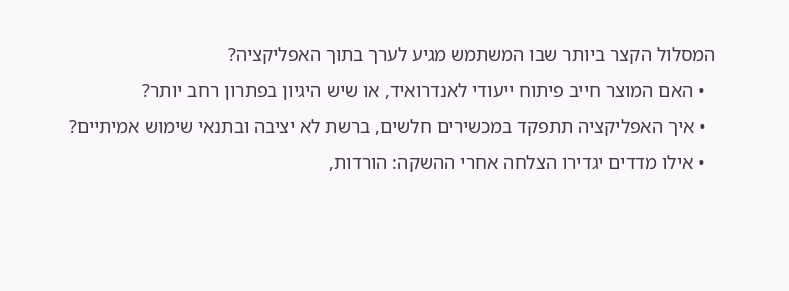המסלול הקצר ביותר שבו המשתמש מגיע לערך בתוך האפליקציה?
  • האם המוצר חייב פיתוח ייעודי לאנדרואיד, או שיש היגיון בפתרון רחב יותר?
  • איך האפליקציה תתפקד במכשירים חלשים, ברשת לא יציבה ובתנאי שימוש אמיתיים?
  • אילו מדדים יגדירו הצלחה אחרי ההשקה: הורדות,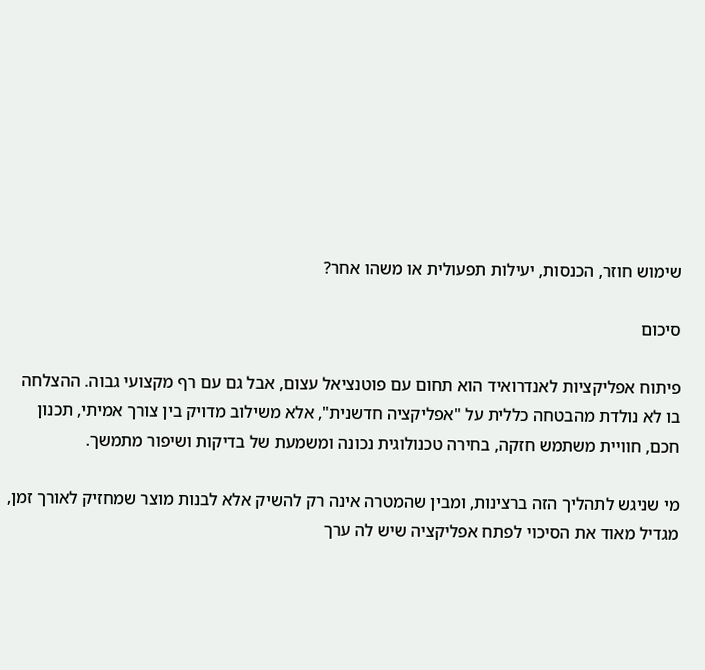שימוש חוזר, הכנסות, יעילות תפעולית או משהו אחר?

סיכום

פיתוח אפליקציות לאנדרואיד הוא תחום עם פוטנציאל עצום, אבל גם עם רף מקצועי גבוה. ההצלחה בו לא נולדת מהבטחה כללית על "אפליקציה חדשנית", אלא משילוב מדויק בין צורך אמיתי, תכנון חכם, חוויית משתמש חזקה, בחירה טכנולוגית נכונה ומשמעת של בדיקות ושיפור מתמשך.

מי שניגש לתהליך הזה ברצינות, ומבין שהמטרה אינה רק להשיק אלא לבנות מוצר שמחזיק לאורך זמן, מגדיל מאוד את הסיכוי לפתח אפליקציה שיש לה ערך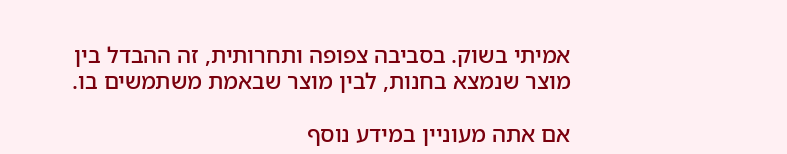אמיתי בשוק. בסביבה צפופה ותחרותית, זה ההבדל בין מוצר שנמצא בחנות, לבין מוצר שבאמת משתמשים בו.

אם אתה מעוניין במידע נוסף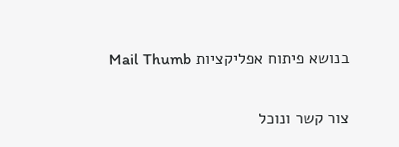בנושא פיתוח אפליקציות Mail Thumb

צור קשר ונוכל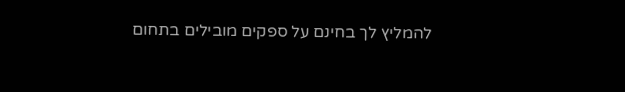להמליץ לך בחינם על ספקים מובילים בתחום